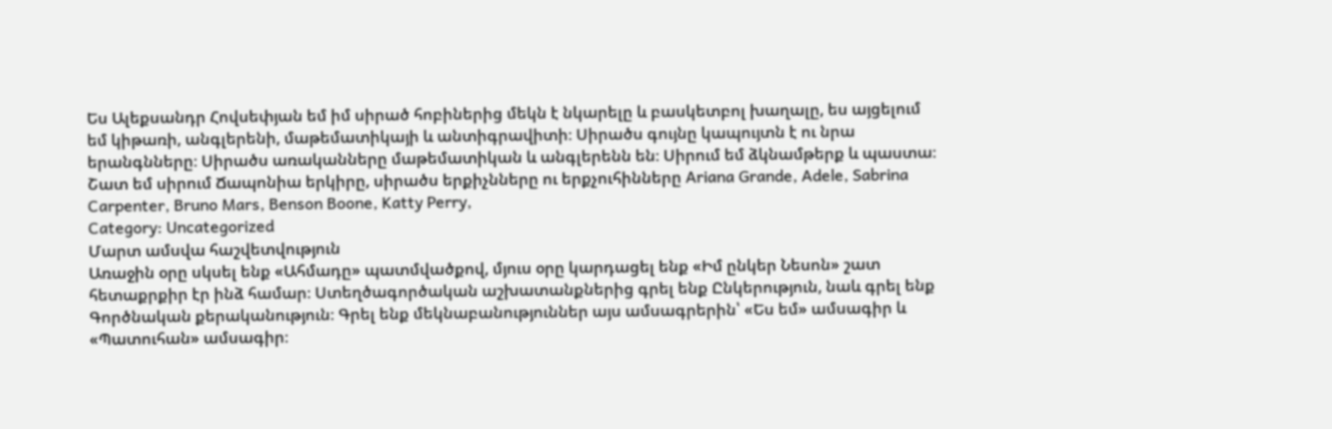Ես Ալեքսանդր Հովսեփյան եմ իմ սիրած հոբիներից մեկն է նկարելը և բասկետբոլ խաղալը, ես այցելում եմ կիթառի, անգլերենի, մաթեմատիկայի և անտիգրավիտի։ Սիրածս գույնը կապույտն է ու նրա երանգնները։ Սիրածս առականները մաթեմատիկան և անգլերենն են։ Սիրում եմ ձկնամթերք և պաստա։ Շատ եմ սիրում Ճապոնիա երկիրը, սիրածս երքիչնները ու երքչուհինները Ariana Grande, Adele, Sabrina Carpenter, Bruno Mars, Benson Boone, Katty Perry,
Category: Uncategorized
Մարտ ամսվա հաշվետվություն
Առաջին օրը սկսել ենք «Ահմադը» պատմվածքով, մյուս օրը կարդացել ենք «Իմ ընկեր Նեսոն» շատ հետաքրքիր էր ինձ համար։ Ստեղծագործական աշխատանքներից գրել ենք Ընկերություն, նաև գրել ենք Գործնական քերականություն։ Գրել ենք մեկնաբանություններ այս ամսագրերին՝ «Ես եմ» ամսագիր և «Պատուհան» ամսագիր։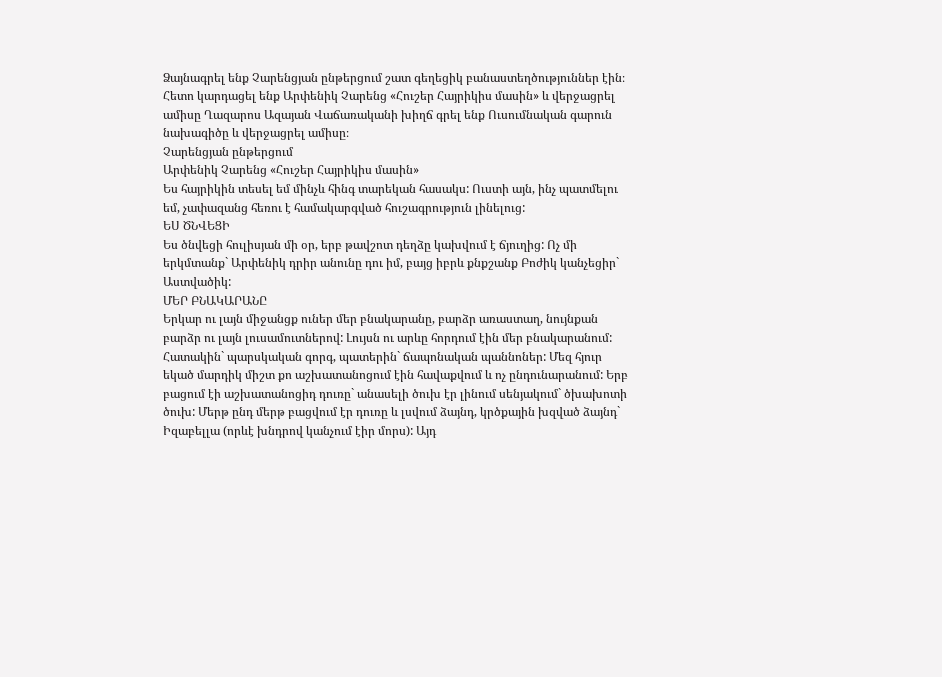Ձայնագրել ենք Չարենցյան ընթերցում շատ գեղեցիկ բանաստեղծություններ էին։ Հետո կարդացել ենք Արփենիկ Չարենց «Հուշեր Հայրիկիս մասին» և վերջացրել ամիսը Ղազարոս Ազայան Վաճառականի խիղճ գրել ենք Ուսումնական գարուն նախագիծը և վերջացրել ամիսը։
Չարենցյան ընթերցում
Արփենիկ Չարենց «Հուշեր Հայրիկիս մասին»
Ես հայրիկին տեսել եմ մինչև հինգ տարեկան հասակս: Ուստի այն, ինչ պատմելու եմ, չափազանց հեռու է համակարգված հուշագրություն լինելուց:
ԵՍ ԾՆՎԵՑԻ
Ես ծնվեցի հուլիսյան մի օր, երբ թավշոտ դեղձը կախվում է ճյուղից: Ոչ մի երկմտանք` Արփենիկ դրիր անունը դու իմ, բայց իբրև քնքշանք Բոժիկ կանչեցիր` Աստվածիկ:
ՄԵՐ ԲՆԱԿԱՐԱՆԸ
Երկար ու լայն միջանցք ուներ մեր բնակարանը, բարձր առաստաղ, նույնքան բարձր ու լայն լուսամուտներով: Լույսն ու արևը հորդում էին մեր բնակարանում:
Հատակին` պարսկական գորգ, պատերին` ճապոնական պաննոներ: Մեզ հյուր եկած մարդիկ միշտ քո աշխատանոցում էին հավաքվում և ոչ ընդունարանում: Երբ բացում էի աշխատանոցիդ դուռը` անասելի ծուխ էր լինում սենյակում` ծխախոտի ծուխ: Մերթ ընդ մերթ բացվում էր դուռը և լսվում ձայնդ, կրծքային խզված ձայնդ` Իզաբելլա (որևէ խնդրով կանչում էիր մորս): Այդ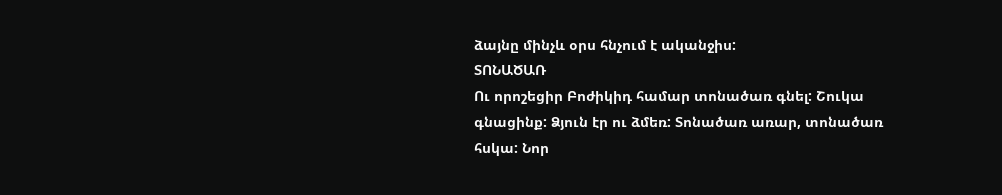ձայնը մինչև օրս հնչում է ականջիս:
ՏՈՆԱԾԱՌ
Ու որոշեցիր Բոժիկիդ համար տոնածառ գնել: Շուկա գնացինք: Ձյուն էր ու ձմեռ: Տոնածառ առար, տոնածառ հսկա: Նոր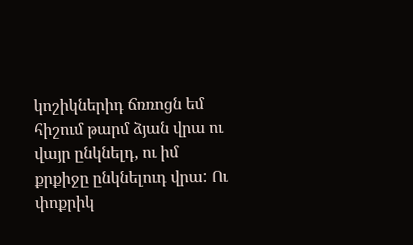կոշիկներիդ ճռռոցն եմ հիշում թարմ ձյան վրա ու վայր ընկնելդ, ու իմ քրքիջը ընկնելուդ վրա: Ու փոքրիկ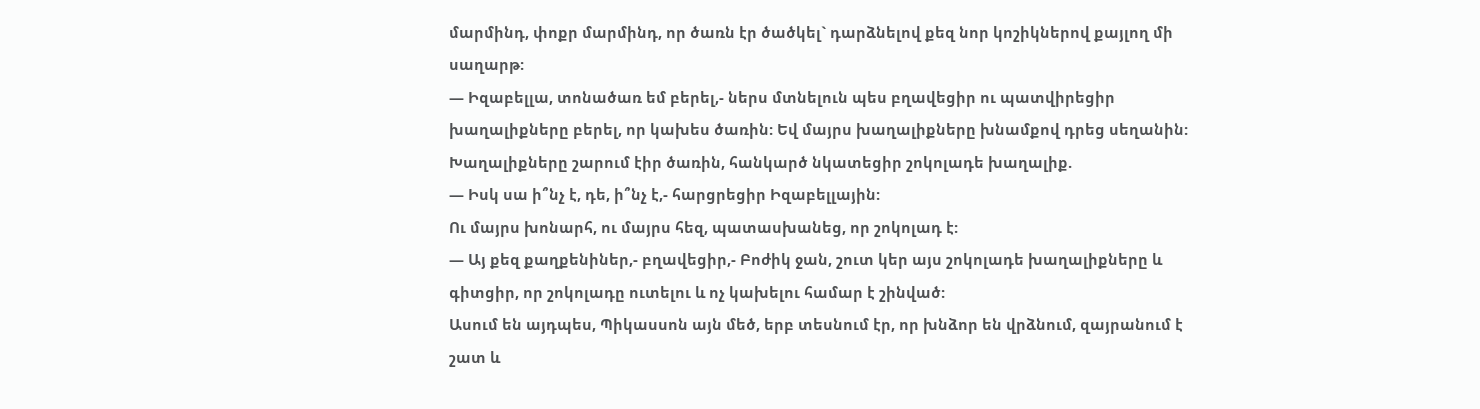մարմինդ, փոքր մարմինդ, որ ծառն էր ծածկել` դարձնելով քեզ նոր կոշիկներով քայլող մի սաղարթ:
— Իզաբելլա, տոնածառ եմ բերել,- ներս մտնելուն պես բղավեցիր ու պատվիրեցիր խաղալիքները բերել, որ կախես ծառին: Եվ մայրս խաղալիքները խնամքով դրեց սեղանին: Խաղալիքները շարում էիր ծառին, հանկարծ նկատեցիր շոկոլադե խաղալիք.
— Իսկ սա ի՞նչ է, դե, ի՞նչ է,- հարցրեցիր Իզաբելլային:
Ու մայրս խոնարհ, ու մայրս հեզ, պատասխանեց, որ շոկոլադ է:
— Այ քեզ քաղքենիներ,- բղավեցիր,- Բոժիկ ջան, շուտ կեր այս շոկոլադե խաղալիքները և գիտցիր, որ շոկոլադը ուտելու և ոչ կախելու համար է շինված:
Ասում են այդպես, Պիկասսոն այն մեծ, երբ տեսնում էր, որ խնձոր են վրձնում, զայրանում է շատ և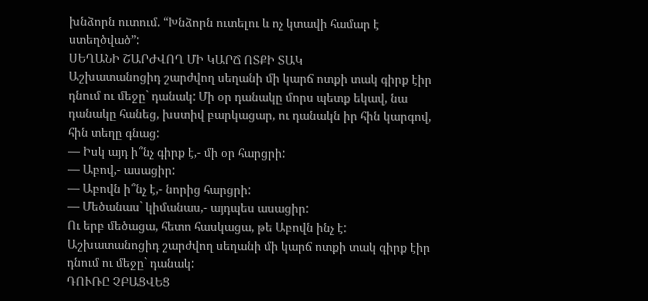խնձորն ուտում. “Խնձորն ուտելու և ոչ կտավի համար է ստեղծված”:
ՍԵՂԱՆԻ ՇԱՐԺՎՈՂ ՄԻ ԿԱՐՃ ՈՏՔԻ ՏԱԿ
Աշխատանոցիդ շարժվող սեղանի մի կարճ ոտքի տակ գիրք էիր դնում ու մեջը` դանակ: Մի օր դանակը մորս պետք եկավ, նա դանակը հանեց, խստիվ բարկացար, ու դանակն իր հին կարգով, հին տեղը գնաց:
— Իսկ այդ ի՞նչ գիրք է,- մի օր հարցրի:
— Աբով,- ասացիր:
— Աբովն ի՞նչ է,- նորից հարցրի:
— Մեծանաս` կիմանաս,- այդպես ասացիր:
Ու երբ մեծացա, հետո հասկացա, թե Աբովն ինչ է: Աշխատանոցիդ շարժվող սեղանի մի կարճ ոտքի տակ գիրք էիր դնում ու մեջը` դանակ:
ԴՈՒՌԸ ՉԲԱՑՎԵՑ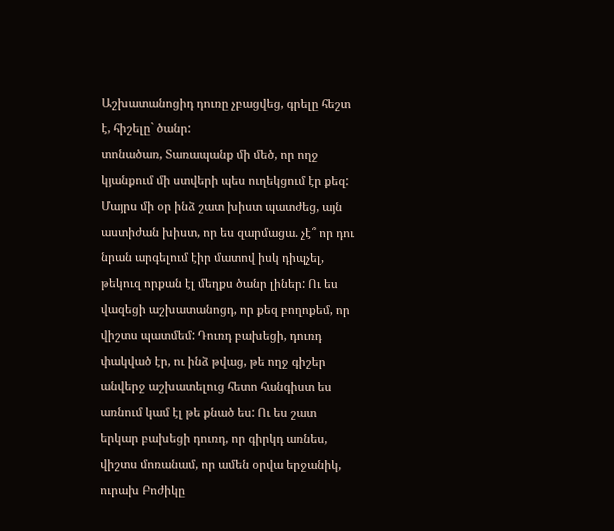Աշխատանոցիդ դուռը չբացվեց, գրելը հեշտ է, հիշելը` ծանր:
տոնածառ, Տառապանք մի մեծ, որ ողջ կյանքում մի ստվերի պես ուղեկցում էր քեզ: Մայրս մի օր ինձ շատ խիստ պատժեց, այն աստիժան խիստ, որ ես զարմացա. չէ՞ որ դու նրան արգելում էիր մատով իսկ դիպչել, թեկուզ որքան էլ մեղքս ծանր լիներ: Ու ես վազեցի աշխատանոցդ, որ քեզ բողոքեմ, որ վիշտս պատմեմ: Դուռդ բախեցի, դուռդ փակված էր, ու ինձ թվաց, թե ողջ գիշեր անվերջ աշխատելուց հետո հանգիստ ես առնում կամ էլ թե քնած ես: Ու ես շատ երկար բախեցի դուռդ, որ գիրկդ առնես, վիշտս մոռանամ, որ ամեն օրվա երջանիկ, ուրախ Բոժիկը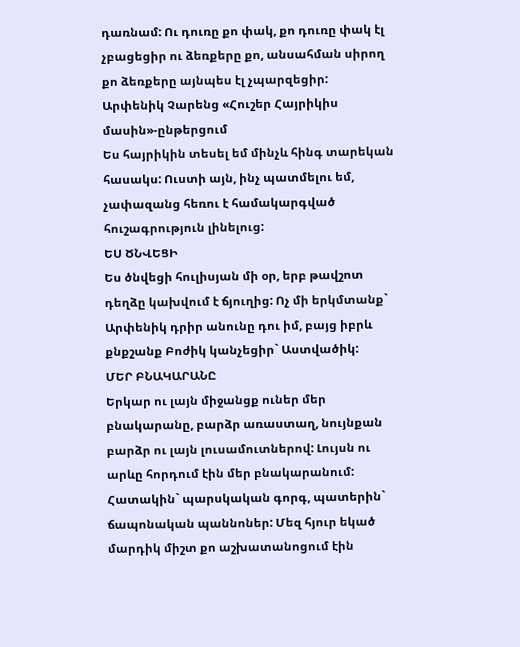դառնամ: Ու դուռը քո փակ, քո դուռը փակ էլ չբացեցիր ու ձեռքերը քո, անսահման սիրող քո ձեռքերը այնպես էլ չպարզեցիր:
Արփենիկ Չարենց «Հուշեր Հայրիկիս մասին»-ընթերցում
Ես հայրիկին տեսել եմ մինչև հինգ տարեկան հասակս: Ուստի այն, ինչ պատմելու եմ, չափազանց հեռու է համակարգված հուշագրություն լինելուց:
ԵՍ ԾՆՎԵՑԻ
Ես ծնվեցի հուլիսյան մի օր, երբ թավշոտ դեղձը կախվում է ճյուղից: Ոչ մի երկմտանք` Արփենիկ դրիր անունը դու իմ, բայց իբրև քնքշանք Բոժիկ կանչեցիր` Աստվածիկ:
ՄԵՐ ԲՆԱԿԱՐԱՆԸ
Երկար ու լայն միջանցք ուներ մեր բնակարանը, բարձր առաստաղ, նույնքան բարձր ու լայն լուսամուտներով: Լույսն ու արևը հորդում էին մեր բնակարանում:
Հատակին` պարսկական գորգ, պատերին` ճապոնական պաննոներ: Մեզ հյուր եկած մարդիկ միշտ քո աշխատանոցում էին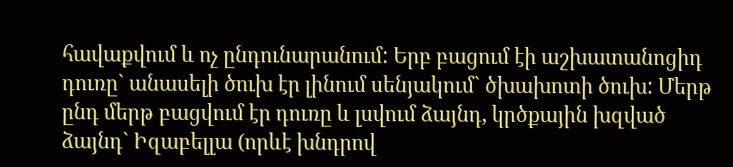հավաքվում և ոչ ընդունարանում: Երբ բացում էի աշխատանոցիդ դուռը` անասելի ծուխ էր լինում սենյակում` ծխախոտի ծուխ: Մերթ ընդ մերթ բացվում էր դուռը և լսվում ձայնդ, կրծքային խզված ձայնդ` Իզաբելլա (որևէ խնդրով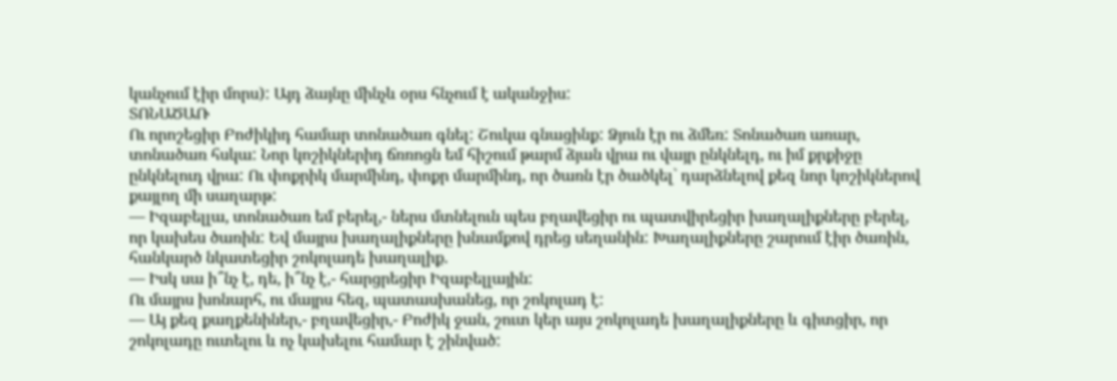կանչում էիր մորս): Այդ ձայնը մինչև օրս հնչում է ականջիս:
ՏՈՆԱԾԱՌ
Ու որոշեցիր Բոժիկիդ համար տոնածառ գնել: Շուկա գնացինք: Ձյուն էր ու ձմեռ: Տոնածառ առար, տոնածառ հսկա: Նոր կոշիկներիդ ճռռոցն եմ հիշում թարմ ձյան վրա ու վայր ընկնելդ, ու իմ քրքիջը ընկնելուդ վրա: Ու փոքրիկ մարմինդ, փոքր մարմինդ, որ ծառն էր ծածկել` դարձնելով քեզ նոր կոշիկներով քայլող մի սաղարթ:
— Իզաբելլա, տոնածառ եմ բերել,- ներս մտնելուն պես բղավեցիր ու պատվիրեցիր խաղալիքները բերել, որ կախես ծառին: Եվ մայրս խաղալիքները խնամքով դրեց սեղանին: Խաղալիքները շարում էիր ծառին, հանկարծ նկատեցիր շոկոլադե խաղալիք.
— Իսկ սա ի՞նչ է, դե, ի՞նչ է,- հարցրեցիր Իզաբելլային:
Ու մայրս խոնարհ, ու մայրս հեզ, պատասխանեց, որ շոկոլադ է:
— Այ քեզ քաղքենիներ,- բղավեցիր,- Բոժիկ ջան, շուտ կեր այս շոկոլադե խաղալիքները և գիտցիր, որ շոկոլադը ուտելու և ոչ կախելու համար է շինված: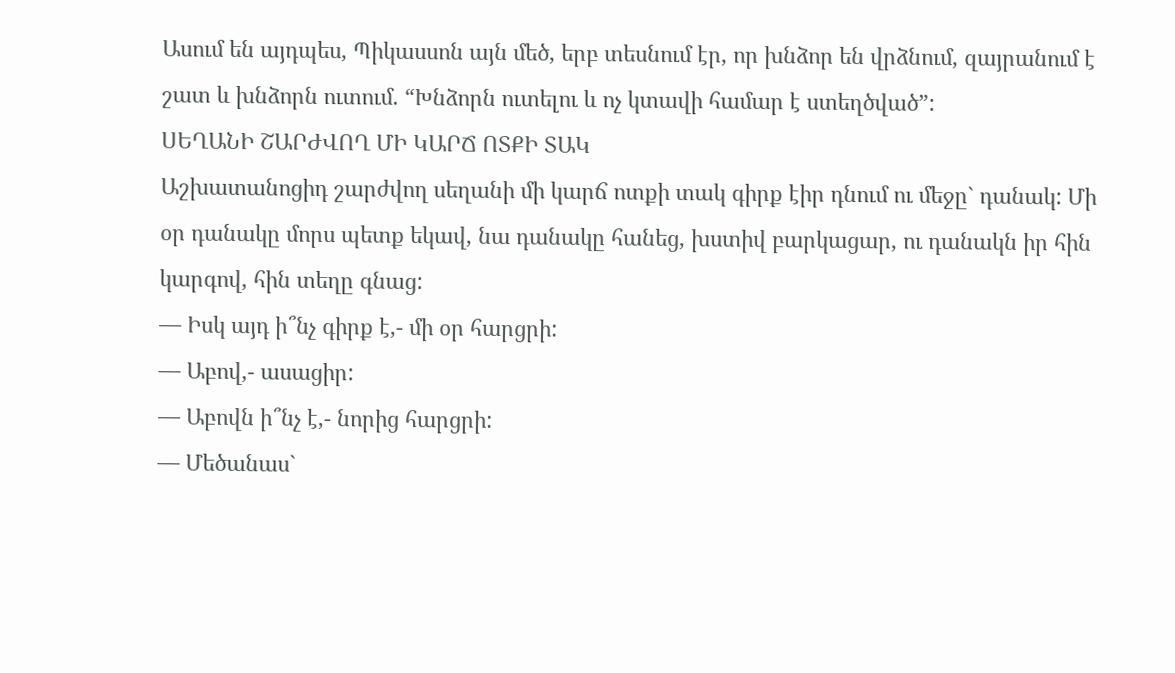Ասում են այդպես, Պիկասսոն այն մեծ, երբ տեսնում էր, որ խնձոր են վրձնում, զայրանում է շատ և խնձորն ուտում. “Խնձորն ուտելու և ոչ կտավի համար է ստեղծված”:
ՍԵՂԱՆԻ ՇԱՐԺՎՈՂ ՄԻ ԿԱՐՃ ՈՏՔԻ ՏԱԿ
Աշխատանոցիդ շարժվող սեղանի մի կարճ ոտքի տակ գիրք էիր դնում ու մեջը` դանակ: Մի օր դանակը մորս պետք եկավ, նա դանակը հանեց, խստիվ բարկացար, ու դանակն իր հին կարգով, հին տեղը գնաց:
— Իսկ այդ ի՞նչ գիրք է,- մի օր հարցրի:
— Աբով,- ասացիր:
— Աբովն ի՞նչ է,- նորից հարցրի:
— Մեծանաս`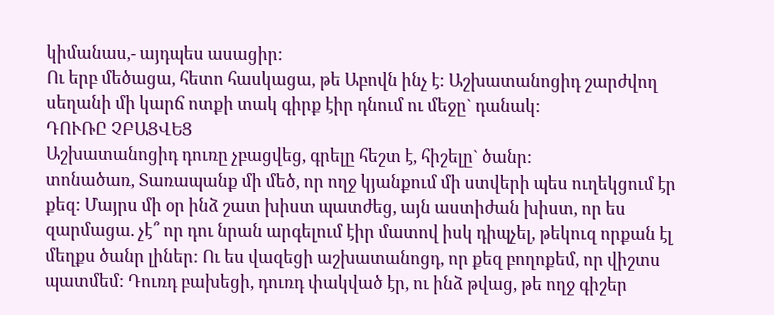կիմանաս,- այդպես ասացիր:
Ու երբ մեծացա, հետո հասկացա, թե Աբովն ինչ է: Աշխատանոցիդ շարժվող սեղանի մի կարճ ոտքի տակ գիրք էիր դնում ու մեջը` դանակ:
ԴՈՒՌԸ ՉԲԱՑՎԵՑ
Աշխատանոցիդ դուռը չբացվեց, գրելը հեշտ է, հիշելը` ծանր:
տոնածառ, Տառապանք մի մեծ, որ ողջ կյանքում մի ստվերի պես ուղեկցում էր քեզ: Մայրս մի օր ինձ շատ խիստ պատժեց, այն աստիժան խիստ, որ ես զարմացա. չէ՞ որ դու նրան արգելում էիր մատով իսկ դիպչել, թեկուզ որքան էլ մեղքս ծանր լիներ: Ու ես վազեցի աշխատանոցդ, որ քեզ բողոքեմ, որ վիշտս պատմեմ: Դուռդ բախեցի, դուռդ փակված էր, ու ինձ թվաց, թե ողջ գիշեր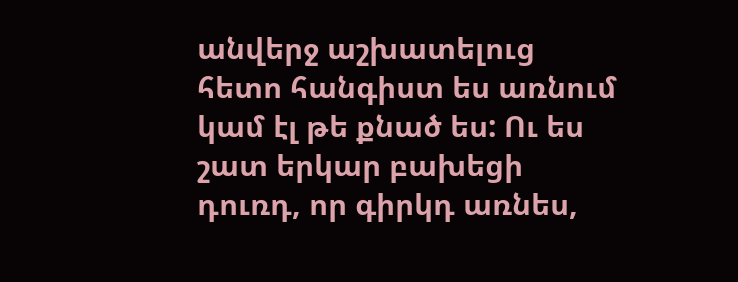անվերջ աշխատելուց հետո հանգիստ ես առնում կամ էլ թե քնած ես: Ու ես շատ երկար բախեցի դուռդ, որ գիրկդ առնես,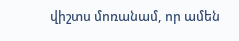վիշտս մոռանամ, որ ամեն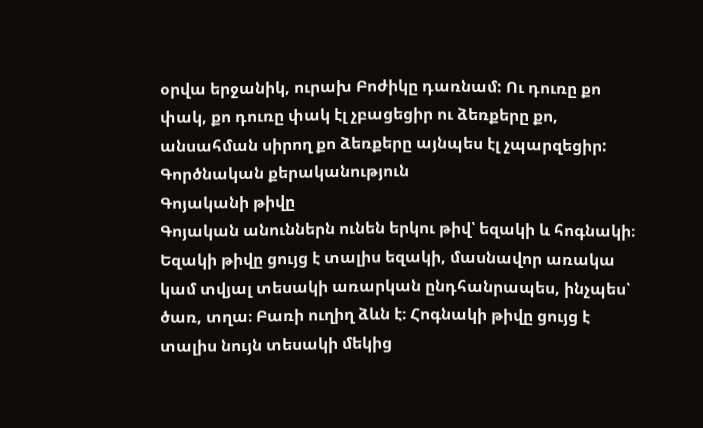օրվա երջանիկ, ուրախ Բոժիկը դառնամ: Ու դուռը քո փակ, քո դուռը փակ էլ չբացեցիր ու ձեռքերը քո, անսահման սիրող քո ձեռքերը այնպես էլ չպարզեցիր:
Գործնական քերականություն
Գոյականի թիվը
Գոյական անուններն ունեն երկու թիվ՝ եզակի և հոգնակի։ Եզակի թիվը ցույց է տալիս եզակի, մասնավոր առակա կամ տվյալ տեսակի առարկան ընդհանրապես, ինչպես՝ ծառ, տղա։ Բառի ուղիղ ձևն է։ Հոգնակի թիվը ցույց է տալիս նույն տեսակի մեկից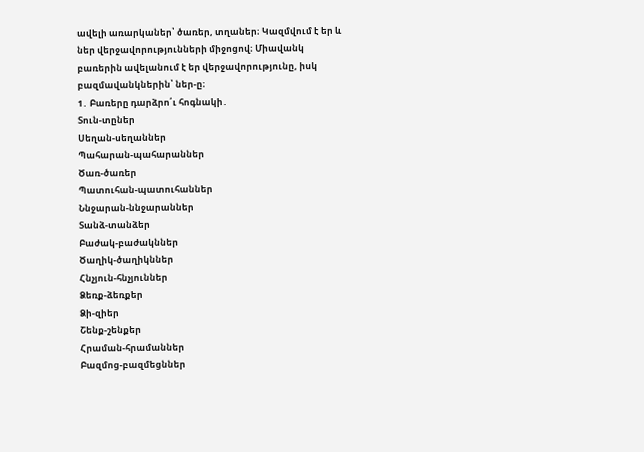ավելի առարկաներ՝ ծառեր, տղաներ։ Կազմվում է եր և ներ վերջավորությունների միջոցով։ Միավանկ բառերին ավելանում է եր վերջավորությունը, իսկ բազմավանկներին՝ ներ-ը։
1․ Բառերը դարձրո՛ւ հոգնակի․
Տուն-տըներ
Սեղան-սեղաններ
Պահարան-պահարաններ
Ծառ-ծառեր
Պատուհան-պատուհաններ
Ննջարան-ննջարաններ
Տանձ-տանձեր
Բաժակ-բաժակններ
Ծաղիկ-ծաղիկններ
Հնչյուն-հնչյուններ
Ձեռք-ձեռքեր
Ձի-զիեր
Շենք-շենքեր
Հրաման-հրամաններ
Բազմոց-բազմեցններ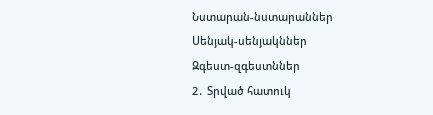Նստարան-նստարաններ
Սենյակ-սենյակններ
Զգեստ-զգեստններ
2․ Տրված հատուկ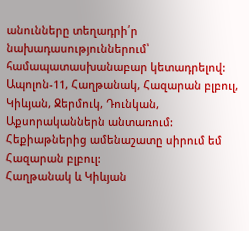անունները տեղադրի՛ր նախադասություններում՝ համապատասխանաբար կետադրելով:
Ապոլոն-11, Հաղթանակ, Հազարան բլբուլ, Կիևյան, Ջերմուկ, Դունկան, Աքսորականներն անտառում:
Հեքիաթներից ամենաշատը սիրում եմ Հազարան բլբուլ:
Հաղթանակ և Կիևյան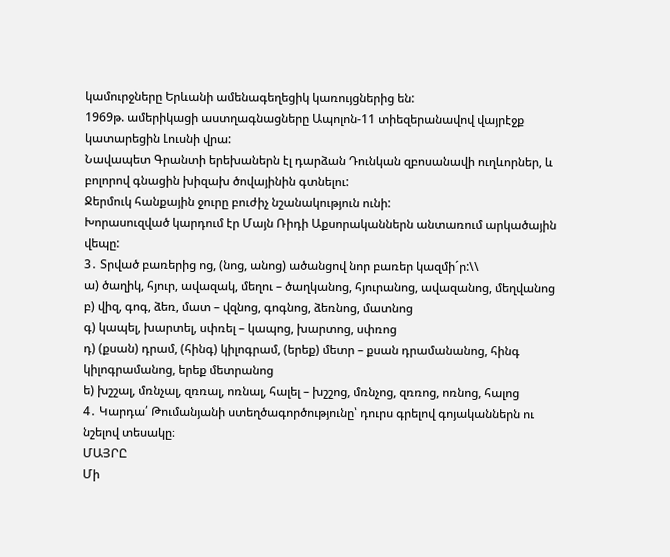կամուրջները Երևանի ամենագեղեցիկ կառույցներից են:
1969թ. ամերիկացի աստղագնացները Ապոլոն-11 տիեզերանավով վայրէջք կատարեցին Լուսնի վրա:
Նավապետ Գրանտի երեխաներն էլ դարձան Դունկան զբոսանավի ուղևորներ, և բոլորով գնացին խիզախ ծովայինին գտնելու:
Ջերմուկ հանքային ջուրը բուժիչ նշանակություն ունի:
Խորասուզված կարդում էր Մայն Ռիդի Աքսորականներն անտառում արկածային վեպը:
3․ Տրված բառերից ոց, (նոց, անոց) ածանցով նոր բառեր կազմի´ր:\\
ա) ծաղիկ, հյուր, ավազակ, մեղու – ծաղկանոց, հյուրանոց, ավազանոց, մեղվանոց
բ) վիզ, գոգ, ձեռ, մատ – վզնոց, գոգնոց, ձեռնոց, մատնոց
գ) կապել, խարտել, սփռել – կապոց, խարտոց, սփռոց
դ) (քսան) դրամ, (հինգ) կիլոգրամ, (երեք) մետր – քսան դրամանանոց, հինգ կիլոգրամանոց, երեք մետրանոց
ե) խշշալ, մռնչալ, զռռալ, ոռնալ, հալել – խշշոց, մռնչոց, զռռոց, ոռնոց, հալոց
4․ Կարդա՛ Թումանյանի ստեղծագործությունը՝ դուրս գրելով գոյականներն ու նշելով տեսակը։
ՄԱՅՐԸ
Մի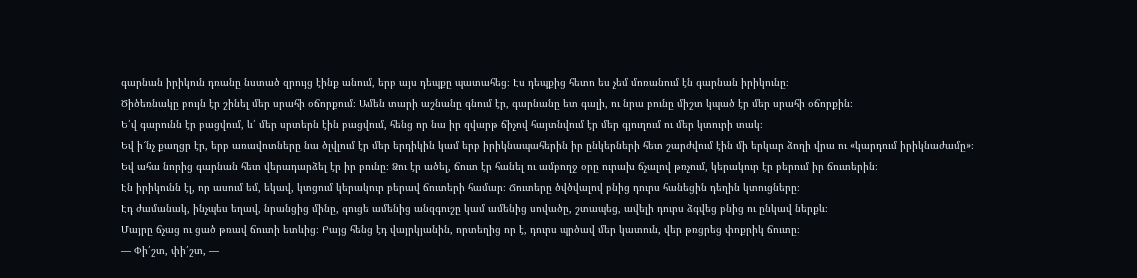գարնան իրիկուն դռանը նստած զրույց էինք անում, երբ այս դեպքը պատահեց։ Էս դեպքից հետո ես չեմ մոռանում էն գարնան իրիկունը։
Ծիծեռնակը բույն էր շինել մեր սրահի օճորքում։ Ամեն տարի աշնանը գնում էր, գարնանը ետ գալի, ու նրա բունը միշտ կպած էր մեր սրահի օճորքին։
Ե՛վ գարունն էր բացվում, և՛ մեր սրտերն էին բացվում, հենց որ նա իր զվարթ ճիչով հայտնվում էր մեր գյուղում ու մեր կտուրի տակ։
Եվ ի՜նչ քաղցր էր, երբ առավոտները նա ծլվլում էր մեր երդիկին կամ երբ իրիկնապահերին իր ընկերների հետ շարժվում էին մի երկար ձողի վրա ու «կարդում իրիկնաժամը»։
Եվ ահա նորից գարնան հետ վերադարձել էր իր բունը։ Ձու էր ածել, ճուտ էր հանել ու ամբողջ օրը ուրախ ճչալով թռչում, կերակուր էր բերում իր ճուտերին։
Էն իրիկունն էլ, որ ասում եմ, եկավ, կտցում կերակուր բերավ ճուտերի համար։ Ճուտերը ծվծվալով բնից դուրս հանեցին դեղին կտուցները։
Էդ ժամանակ, ինչպես եղավ, նրանցից մինը, գուցե ամենից անզգուշը կամ ամենից սովածը, շտապեց, ավելի դուրս ձգվեց բնից ու ընկավ ներքև։
Մայրը ճչաց ու ցած թռավ ճուտի ետևից։ Բայց հենց էդ վայրկյանին, որտեղից որ է, դուրս պրծավ մեր կատուն, վեր թռցրեց փոքրիկ ճուտը։
— Փի՛շտ, փի՛շտ, —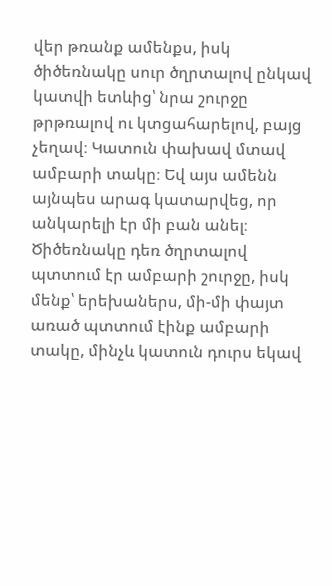վեր թռանք ամենքս, իսկ ծիծեռնակը սուր ծղրտալով ընկավ կատվի ետևից՝ նրա շուրջը թրթռալով ու կտցահարելով, բայց չեղավ։ Կատուն փախավ մտավ ամբարի տակը։ Եվ այս ամենն այնպես արագ կատարվեց, որ անկարելի էր մի բան անել։
Ծիծեռնակը դեռ ծղրտալով պտտում էր ամբարի շուրջը, իսկ մենք՝ երեխաներս, մի-մի փայտ առած պտտում էինք ամբարի տակը, մինչև կատուն դուրս եկավ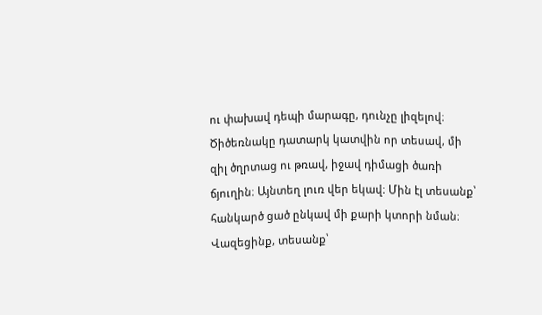ու փախավ դեպի մարագը, դունչը լիզելով։
Ծիծեռնակը դատարկ կատվին որ տեսավ, մի զիլ ծղրտաց ու թռավ, իջավ դիմացի ծառի ճյուղին։ Այնտեղ լուռ վեր եկավ։ Մին էլ տեսանք՝ հանկարծ ցած ընկավ մի քարի կտորի նման։ Վազեցինք, տեսանք՝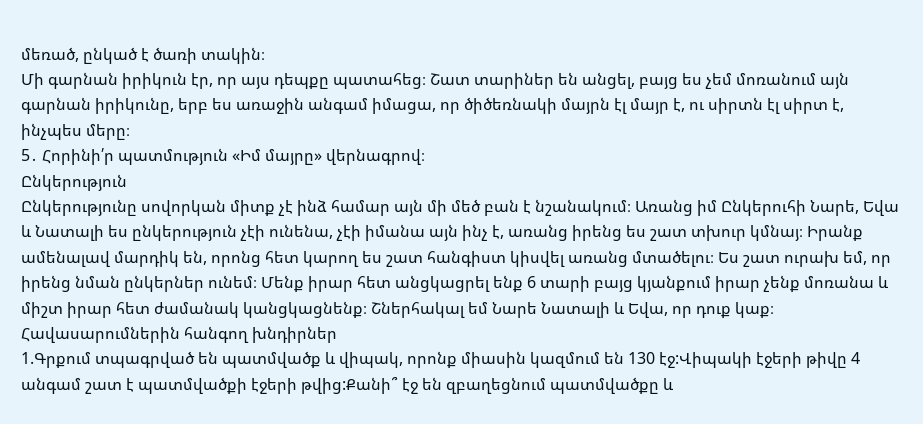մեռած, ընկած է ծառի տակին։
Մի գարնան իրիկուն էր, որ այս դեպքը պատահեց։ Շատ տարիներ են անցել, բայց ես չեմ մոռանում այն գարնան իրիկունը, երբ ես առաջին անգամ իմացա, որ ծիծեռնակի մայրն էլ մայր է, ու սիրտն էլ սիրտ է, ինչպես մերը։
5․ Հորինի՛ր պատմություն «Իմ մայրը» վերնագրով։
Ընկերություն
Ընկերությունը սովորկան միտք չէ ինձ համար այն մի մեծ բան է նշանակում։ Առանց իմ Ընկերուհի Նարե, Եվա և Նատալի ես ընկերություն չէի ունենա, չէի իմանա այն ինչ է, առանց իրենց ես շատ տխուր կմնայ։ Իրանք ամենալավ մարդիկ են, որոնց հետ կարող ես շատ հանգիստ կիսվել առանց մտածելու։ Ես շատ ուրախ եմ, որ իրենց նման ընկերներ ունեմ։ Մենք իրար հետ անցկացրել ենք 6 տարի բայց կյանքում իրար չենք մոռանա և միշտ իրար հետ ժամանակ կանցկացնենք։ Շներհակալ եմ Նարե Նատալի և Եվա, որ դուք կաք։
Հավասարումներին հանգող խնդիրներ
1.Գրքում տպագրված են պատմվածք և վիպակ, որոնք միասին կազմում են 130 էջ:Վիպակի էջերի թիվը 4 անգամ շատ է պատմվածքի էջերի թվից:Քանի՞ էջ են զբաղեցնում պատմվածքը և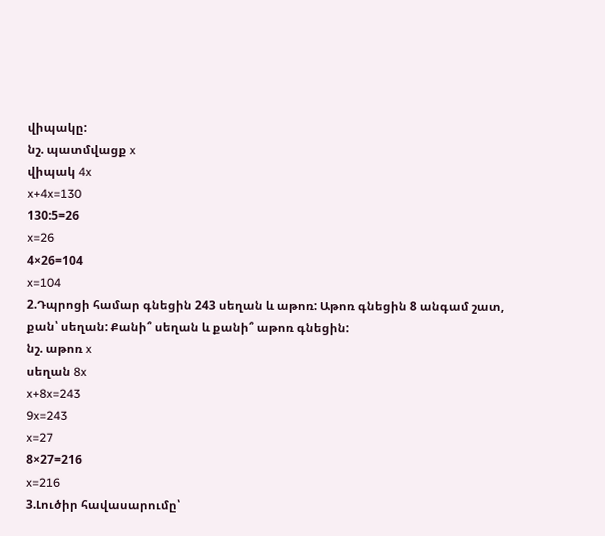վիպակը:
նշ. պատմվացք x
վիպակ 4x
x+4x=130
130:5=26
x=26
4×26=104
x=104
2.Դպրոցի համար գնեցին 243 սեղան և աթոռ: Աթոռ գնեցին 8 անգամ շատ, քան՝ սեղան: Քանի՞ սեղան և քանի՞ աթոռ գնեցին:
նշ. աթոռ x
սեղան 8x
x+8x=243
9x=243
x=27
8×27=216
x=216
3.Լուծիր հավասարումը՝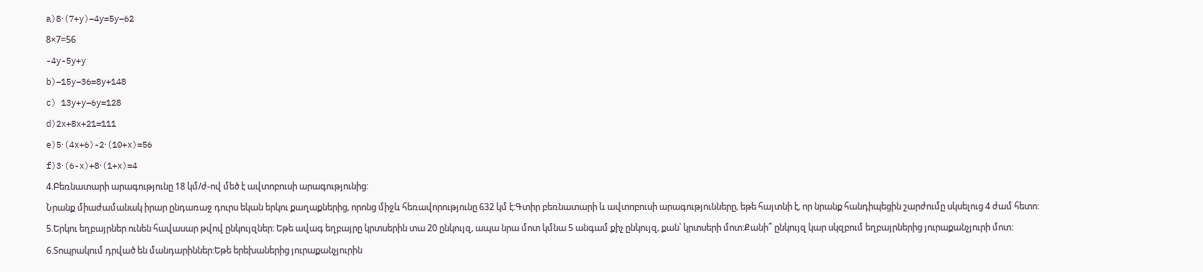a)8⋅(7+y)−4y=5y−62
8×7=56
-4y-5y+y
b)−15y−36=8y+148
c) 13y+y−6y=128
d)2x+8x+21=111
e)5⋅(4x+6)-2⋅(10+x)=56
f)3⋅(6-x)+8⋅(1+x)=4
4.Բեռնատարի արագությունը 18 կմ/ժ-ով մեծ է ավտոբուսի արագությունից:
Նրանք միաժամանակ իրար ընդառաջ դուրս եկան երկու քաղաքներից, որոնց միջև հեռավորությունը 632 կմ է:Գտիր բեռնատարի և ավտոբուսի արագությունները, եթե հայտնի է, որ նրանք հանդիպեցին շարժումը սկսելուց 4 ժամ հետո:
5.Երկու եղբայրներ ունեն հավասար թվով ընկույզներ: Եթե ավագ եղբայրը կրտսերին տա 20 ընկույզ, ապա նրա մոտ կմնա 5 անգամ քիչ ընկույզ, քան՝ կրտսերի մոտ:Քանի՞ ընկույզ կար սկզբում եղբայրներից յուրաքանչյուրի մոտ:
6.Տոպրակում դրված են մանդարիններ:Եթե երեխաներից յուրաքանչյուրին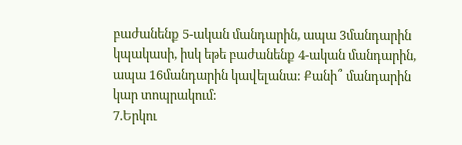բաժանենք 5-ական մանդարին, ապա 3մանդարին կպակասի, իսկ եթե բաժանենք 4-ական մանդարին, ապա 16մանդարին կավելանա: Քանի՞ մանդարին կար տոպրակում:
7.Երկու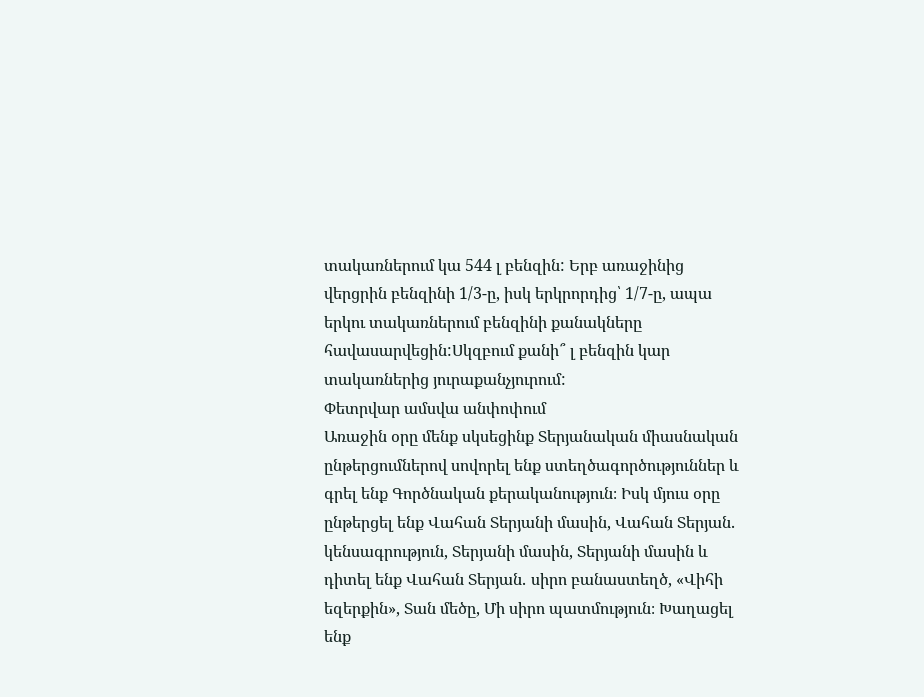տակառներում կա 544 լ բենզին: Երբ առաջինից վերցրին բենզինի 1/3-ը, իսկ երկրորդից՝ 1/7-ը, ապա երկու տակառներում բենզինի քանակները հավասարվեցին:Սկզբում քանի՞ լ բենզին կար տակառներից յուրաքանչյուրում:
Փետրվար ամսվա անփոփում
Առաջին օրը մենք սկսեցինք Տերյանական միասնական ընթերցումներով սովորել ենք ստեղծագործություններ և գրել ենք Գործնական քերականություն։ Իսկ մյուս օրը ընթերցել ենք Վահան Տերյանի մասին, Վահան Տերյան․ կենսագրություն, Տերյանի մասին, Տերյանի մասին և դիտել ենք Վահան Տերյան․ սիրո բանաստեղծ, «Վիհի եզերքին», Տան մեծը, Մի սիրո պատմություն։ Խաղացել ենք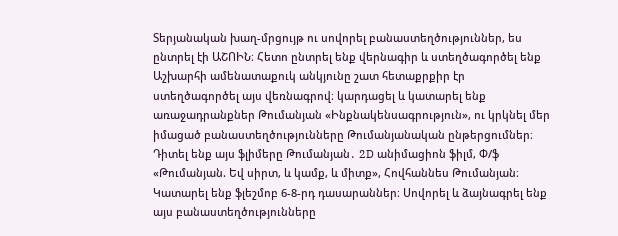Տերյանական խաղ-մրցույթ ու սովորել բանաստեղծություններ, ես ընտրել էի ԱՇՈԻՆ։ Հետո ընտրել ենք վերնագիր և ստեղծագործել ենք Աշխարհի ամենատաքուկ անկյունը շատ հետաքրքիր էր ստեղծագործել այս վեռնագրով։ կարդացել և կատարել ենք առաջադրանքներ Թումանյան «Ինքնակենսագրություն», ու կրկնել մեր իմացած բանաստեղծությունները Թումանյանական ընթերցումներ։ Դիտել ենք այս ֆլիմերը Թումանյան․ 2D անիմացիոն ֆիլմ, Փ/ֆ «Թումանյան. Եվ սիրտ, և կամք, և միտք», Հովհաննես Թումանյան։ Կատարել ենք ֆլեշմոբ 6-8-րդ դասարաններ։ Սովորել և ձայնագրել ենք այս բանաստեղծությունները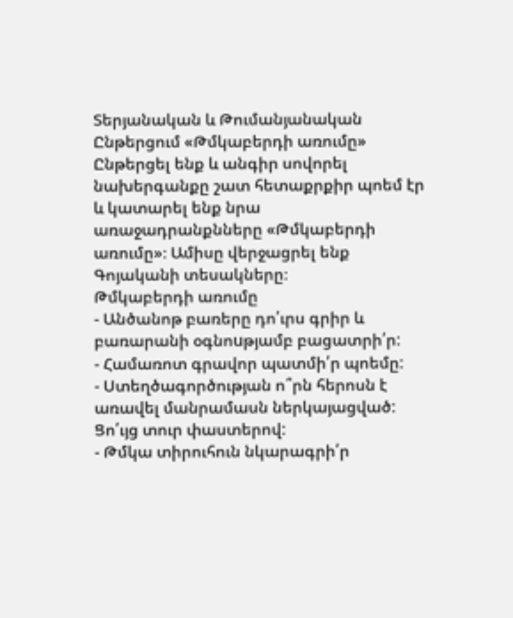Տերյանական և Թումանյանական Ընթերցում «Թմկաբերդի առումը» Ընթերցել ենք և անգիր սովորել նախերգանքը շատ հետաքրքիր պոեմ էր և կատարել ենք նրա առաջադրանքնները «Թմկաբերդի առումը»։ Ամիսը վերջացրել ենք Գոյականի տեսակները։
Թմկաբերդի առումը
- Անծանոթ բառերը դո՛ւրս գրիր և բառարանի օգնոuթյամբ բացատրի՛ր:
- Համառոտ գրավոր պատմի՛ր պոեմը:
- Ստեղծագործության ո՞րն հերոսն է առավել մանրամասն ներկայացված: Ցո՛ւյց տուր փաստերով:
- Թմկա տիրուհուն նկարագրի՛ր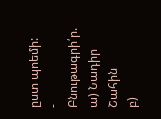ըստ պոեմի:
- Բնութագրի՛ր.
ա) Նադիր Շահին
բ)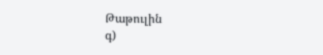Թաթուլին
գ)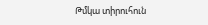Թմկա տիրուհուն